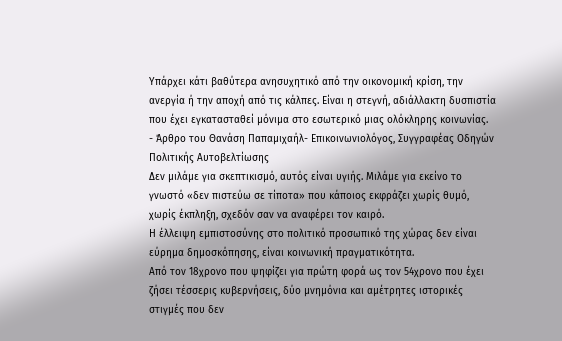Υπάρχει κάτι βαθύτερα ανησυχητικό από την οικονομική κρίση, την ανεργία ή την αποχή από τις κάλπες. Είναι η στεγνή, αδιάλλακτη δυσπιστία που έχει εγκατασταθεί μόνιμα στο εσωτερικό μιας ολόκληρης κοινωνίας.
- Άρθρο του Θανάση Παπαμιχαήλ- Επικοινωνιολόγος, Συγγραφέας Οδηγών Πολιτικής Αυτοβελτίωσης
Δεν μιλάμε για σκεπτικισμό, αυτός είναι υγιής. Μιλάμε για εκείνο το γνωστό «δεν πιστεύω σε τίποτα» που κάποιος εκφράζει χωρίς θυμό, χωρίς έκπληξη, σχεδόν σαν να αναφέρει τον καιρό.
Η έλλειψη εμπιστοσύνης στο πολιτικό προσωπικό της χώρας δεν είναι εύρημα δημοσκόπησης, είναι κοινωνική πραγματικότητα.
Από τον 18χρονο που ψηφίζει για πρώτη φορά ως τον 54χρονο που έχει ζήσει τέσσερις κυβερνήσεις, δύο μνημόνια και αμέτρητες ιστορικές στιγμές που δεν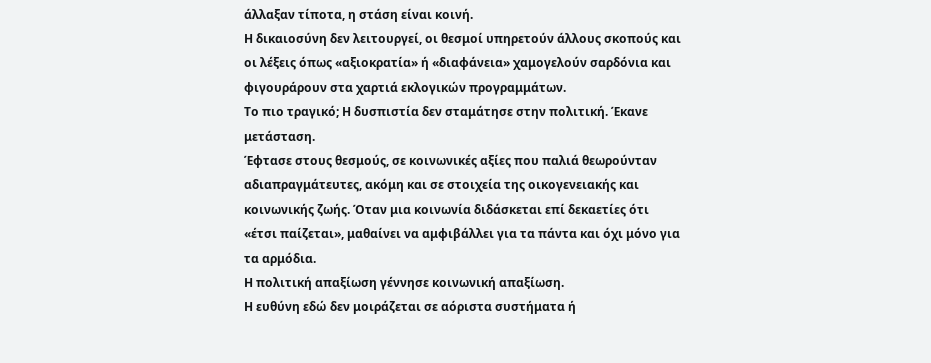άλλαξαν τίποτα, η στάση είναι κοινή.
Η δικαιοσύνη δεν λειτουργεί, οι θεσμοί υπηρετούν άλλους σκοπούς και οι λέξεις όπως «αξιοκρατία» ή «διαφάνεια» χαμογελούν σαρδόνια και φιγουράρουν στα χαρτιά εκλογικών προγραμμάτων.
Το πιο τραγικό; Η δυσπιστία δεν σταμάτησε στην πολιτική. Έκανε μετάσταση.
Έφτασε στους θεσμούς, σε κοινωνικές αξίες που παλιά θεωρούνταν αδιαπραγμάτευτες, ακόμη και σε στοιχεία της οικογενειακής και κοινωνικής ζωής. Όταν μια κοινωνία διδάσκεται επί δεκαετίες ότι «έτσι παίζεται», μαθαίνει να αμφιβάλλει για τα πάντα και όχι μόνο για τα αρμόδια.
Η πολιτική απαξίωση γέννησε κοινωνική απαξίωση.
Η ευθύνη εδώ δεν μοιράζεται σε αόριστα συστήματα ή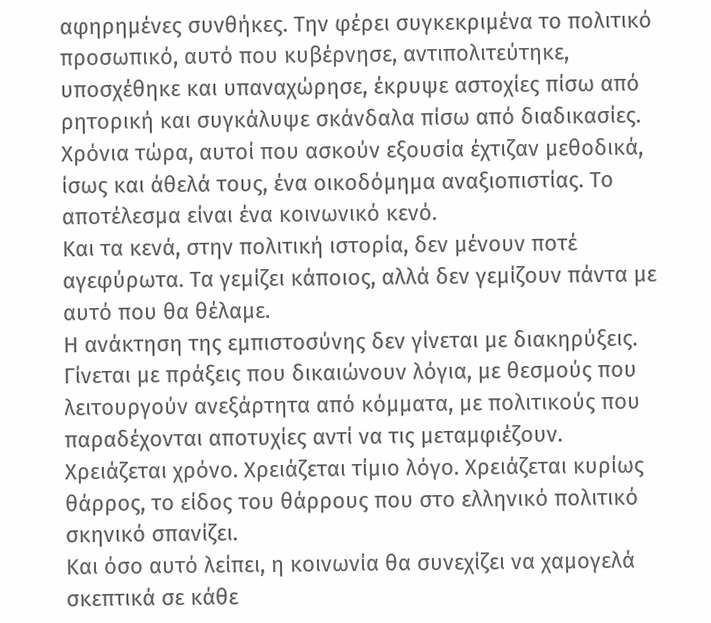αφηρημένες συνθήκες. Την φέρει συγκεκριμένα το πολιτικό προσωπικό, αυτό που κυβέρνησε, αντιπολιτεύτηκε, υποσχέθηκε και υπαναχώρησε, έκρυψε αστοχίες πίσω από ρητορική και συγκάλυψε σκάνδαλα πίσω από διαδικασίες.
Χρόνια τώρα, αυτοί που ασκούν εξουσία έχτιζαν μεθοδικά, ίσως και άθελά τους, ένα οικοδόμημα αναξιοπιστίας. Το αποτέλεσμα είναι ένα κοινωνικό κενό.
Και τα κενά, στην πολιτική ιστορία, δεν μένουν ποτέ αγεφύρωτα. Τα γεμίζει κάποιος, αλλά δεν γεμίζουν πάντα με αυτό που θα θέλαμε.
Η ανάκτηση της εμπιστοσύνης δεν γίνεται με διακηρύξεις. Γίνεται με πράξεις που δικαιώνουν λόγια, με θεσμούς που λειτουργούν ανεξάρτητα από κόμματα, με πολιτικούς που παραδέχονται αποτυχίες αντί να τις μεταμφιέζουν. Χρειάζεται χρόνο. Χρειάζεται τίμιο λόγο. Χρειάζεται κυρίως θάρρος, το είδος του θάρρους που στο ελληνικό πολιτικό σκηνικό σπανίζει.
Και όσο αυτό λείπει, η κοινωνία θα συνεχίζει να χαμογελά σκεπτικά σε κάθε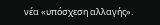νέα «υπόσχεση αλλαγής».